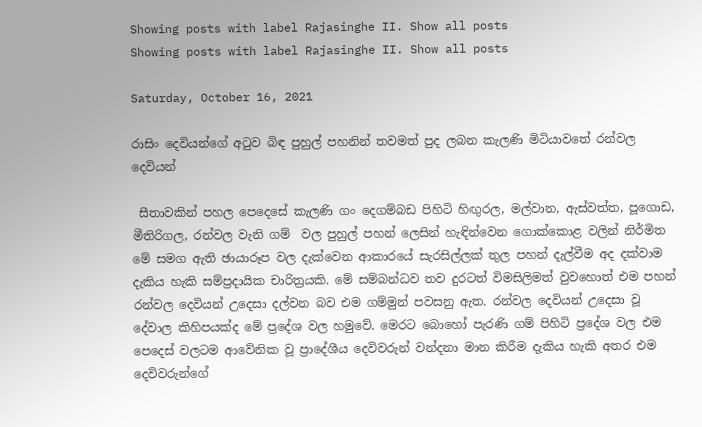Showing posts with label Rajasinghe II. Show all posts
Showing posts with label Rajasinghe II. Show all posts

Saturday, October 16, 2021

රාසිං දෙවියන්ගේ අටුව බිඳ පුහුල් පහනින් තවමත් පුද ලබන කැලණි මිටියාවතේ රන්වල දෙවියන්

 සීතාවකින් පහල පෙදෙසේ කැලණි ගං දෙගම්බඩ පිහිටි හිඟුරල, මල්වාන, ඇස්වත්ත, පූගොඩ, මීතිරිගල, රන්වල වැනි ගම්  වල පුහුල් පහන් ලෙසින් හැඳින්වෙන ගොක්කොළ වලින් නිර්මිත මේ සමග ඇති ඡායාරූප වල දැක්වෙන ආකාරයේ සැරසිල්ලක් තුල පහන් දැල්වීම අද දක්වාම දැකිය හැකි සම්ප්‍රදායික චාරිත්‍රයකි. මේ සම්බන්ධව තව දුරටත් විමසිලිමත් වුවහොත් එම පහන් රන්වල දෙවියන් උදෙසා දල්වන බව එම ගම්මුන් පවසනු ඇත. රන්වල දෙවියන් උදෙසා වූ දේවාල කිහිපයක්ද මේ ප්‍රදේශ වල හමුවේ. මෙරට බොහෝ පැරණි ගම් පිහිටි ප්‍රදේශ වල එම පෙදෙස් වලටම ආවේනික වූ ප්‍රාදේශීය දෙවිවරුන් වන්දනා මාන කිරීම දැකිය හැකි අතර එම දෙවිවරුන්ගේ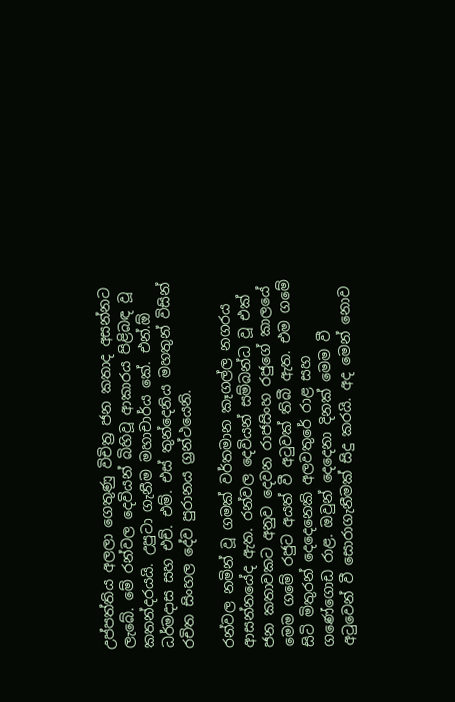උප්පත්තිය අලලා ගෙතුණු විචිත්‍ර ජන කතාද අසන්නට ලැබේ. මේ රන්වල දෙවියන් බිහිවූ ආකාරය පිළිබඳ වූ කතන්දරයයි. උපුටා ගැනීම මහාචාර්ය කේ. එන්.ඕ ධර්මදාස සහ එච්. එම්. එස් තුන්දෙනිය මහතුන් විසින් රචිත සිංහල දේව පුරානය ග්‍රන්ථයෙනි.

රන්වල නමින් වූ ගමක් වර්තමාන කෑගල්ල නගරය ආසන්නයේද ඇත. රන්වල දෙවියන් සම්බන්ධ වූ එක් ජන කතාවකට අනුව දෙවන රාජසිංහ රජුගේ කාලයේ මෙම ගමේ රජුට අයත් වී අටුවක් තිබී ඇත. එම ගමේ සිටි මිතුරන් දෙදෙනෙකි අලවතුරේ රාළ සහ ගණේගොඩ රාළ. ඔවුන් දෙදෙනා දිනක් මෙම වී අටුවෙන් වී සොරාගැනීමක් සිදු කරයි. අද මෙන් නොව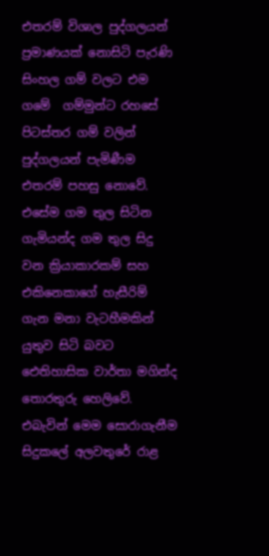එතරම් විශාල පුද්ගලයන් ප්‍රමාණයක් නොසිටි පැරණි සිංහල ගම් වලට එම ගමේ  ගම්මුන්ට රහසේ පිටස්තර ගම් වලින් පුද්ගලයන් පැමිණීම එතරම් පහසු නොවේ. එසේම ගම තුල සිටින ගැමියන්ද ගම තුල සිදු වන ක්‍රියාකාරකම් සහ එකිනෙකාගේ හැසීරිම් ගැන මනා වැටහීමකින් යුතුව සිටි බවට ඓතිහාසික වාර්තා මගින්ද තොරතුරු හෙලිවේ.  එබැවින් මෙම සොරාගැනීම සිදුකලේ අලවතුරේ රාළ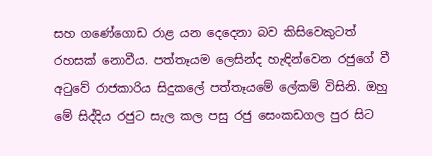සහ ගණේගොඩ රාළ යන දෙදෙනා බව කිසිවෙකුටත් රහසක් නොවීය. පත්තෑයම ලෙසින්ද හැඳින්වෙන රජුගේ වී අටුවේ රාජකාරිය සිදුකලේ පත්තෑයමේ ලේකම් විසිනි. ඔහු මේ සිද්දිය රජුට සැල කල පසු රජු සෙංකඩගල පුර සිට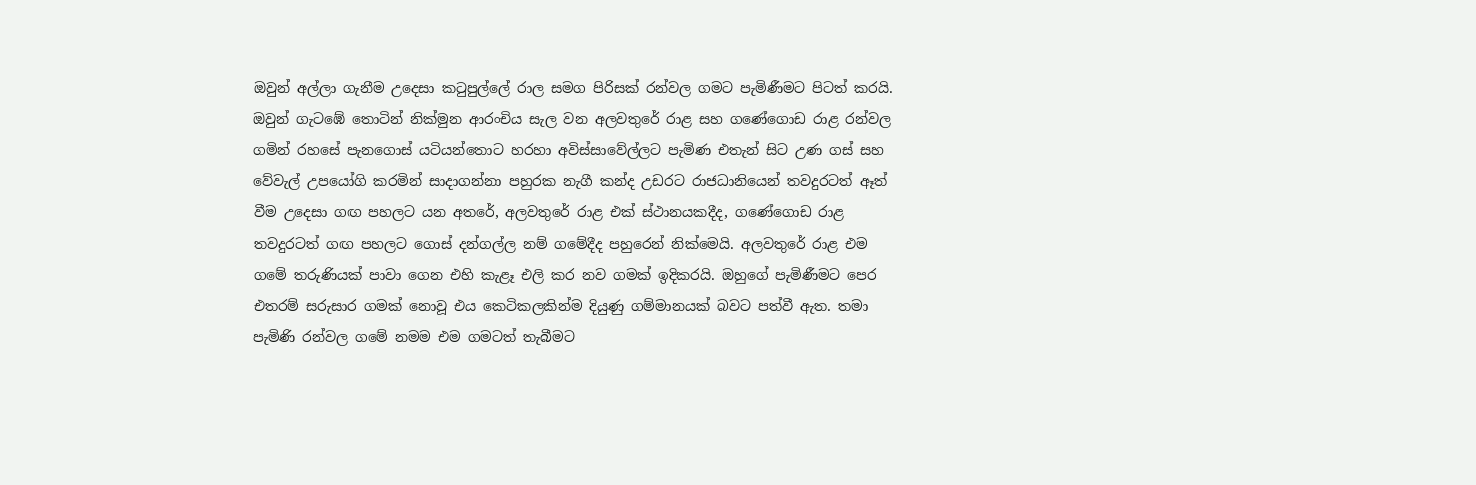ඔවුන් අල්ලා ගැනීම උදෙසා කටුපුල්ලේ රාල සමග පිරිසක් රන්වල ගමට පැමිණීමට පිටත් කරයි. ඔවුන් ගැටඹේ තොටින් නික්මුන ආරංචිය සැල වන අලවතුරේ රාළ සහ ගණේගොඩ රාළ රන්වල ගමින් රහසේ පැනගොස් යටියන්තොට හරහා අවිස්සාවේල්ලට පැමිණ එතැන් සිට උණ ගස් සහ වේවැල් උපයෝගි කරමින් සාදාගන්නා පහුරක නැගී කන්ද උඩරට රාජධානියෙන් තවදුරටත් ඈත් වීම උදෙසා ගඟ පහලට යන අතරේ, අලවතුරේ රාළ එක් ස්ථානයකදීද, ගණේගොඩ රාළ තවදුරටත් ගඟ පහලට ගොස් දන්ගල්ල නම් ගමේදීද පහුරෙන් නික්මෙයි. අලවතුරේ රාළ එම ගමේ තරුණියක් පාවා ගෙන එහි කැළෑ එලි කර නව ගමක් ඉදිකරයි. ඔහුගේ පැමිණීමට පෙර එතරම් සරුසාර ගමක් නොවූ එය කෙටිකලකින්ම දියුණු ගම්මානයක් බවට පත්වී ඇත. තමා පැමිණි රන්වල ගමේ නමම එම ගමටත් තැබීමට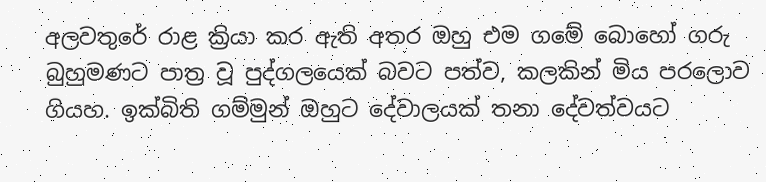අලවතුරේ රාළ ක්‍රියා කර ඇති අතර ඔහු එම ගමේ බොහෝ ගරු බුහුමණට පාත්‍ර වූ පුද්ගලයෙක් බවට පත්ව, කලකින් මිය පරලොව ගියහ. ඉක්බිති ගම්මුන් ඔහුට දේවාලයක් තනා දේවත්වයට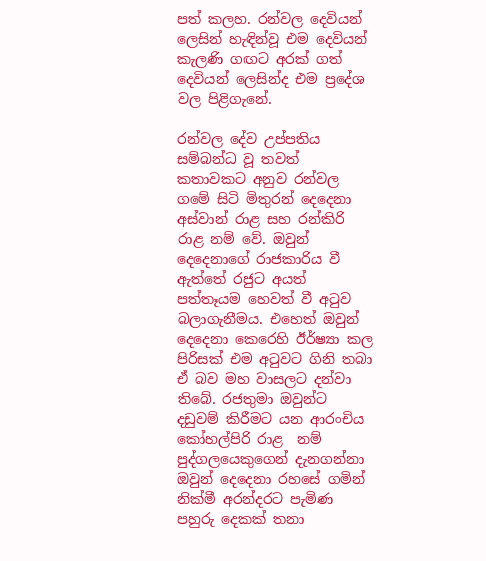පත් කලහ. රන්වල දෙවියන් ලෙසින් හැඳින්වූ එම දෙවියන් කැලණි ගඟට අරක් ගත් දෙවියන් ලෙසින්ද එම ප්‍රදේශ වල පිළිගැනේ.

රන්වල දේව උප්පතිය සම්බන්ධ වූ තවත් කතාවකට අනුව රන්වල ගමේ සිටි මිතුරන් දෙදෙනා අස්වාන් රාළ සහ රන්කිරි රාළ නම් වේ. ඔවුන් දෙදෙනාගේ රාජකාරිය වී ඇත්තේ රජුට අයත් පත්තෑයම හෙවත් වී අටුව බලාගැනීමය. එහෙත් ඔවුන් දෙදෙනා කෙරෙහි ඊර්ෂ්‍යා කල පිරිසක් එම අටුවට ගිනි තබා ඒ බව මහ වාසලට දන්වා තිබේ. රජතුමා ඔවුන්ට දඩුවම් කිරීමට යන ආරංචිය කෝහල්පිරි රාළ  නම් පුද්ගලයෙකුගෙන් දැනගන්නා ඔවුන් දෙදෙනා රහසේ ගමින් නික්මී අරන්දරට පැමිණ පහුරු දෙකක් තනා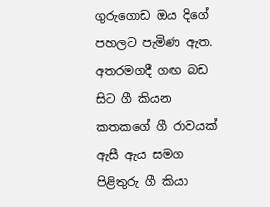ගුරුගොඩ ඔය දිගේ පහලට පැමිණ ඇත. අතරමගදී ගඟ බඩ සිට ගී කියන කතකගේ ගී රාවයක් ඇසී ඇය සමග පිළිතුරු ගී කියා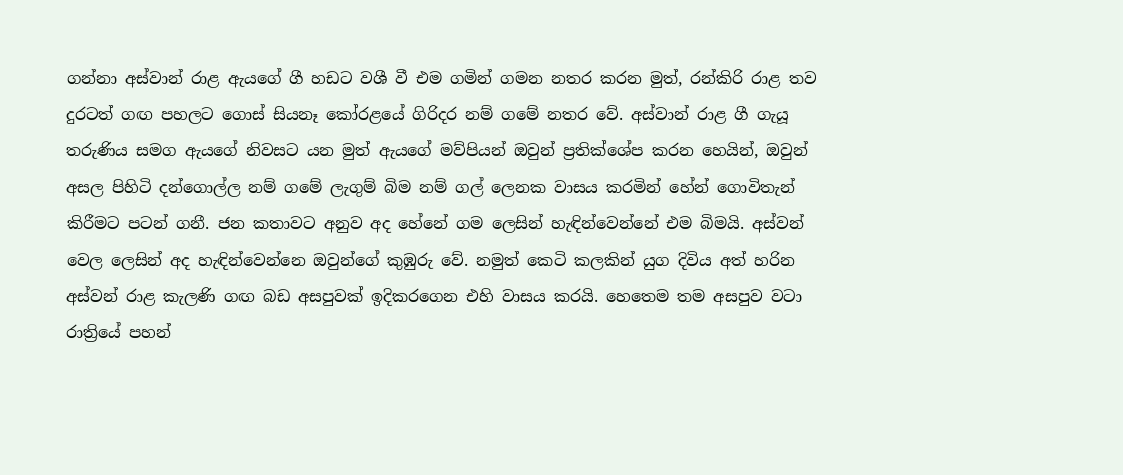ගන්නා අස්වාන් රාළ ඇයගේ ගී හඩට වශී වී එම ගමින් ගමන නතර කරන මුත්, රන්කිරි රාළ තව දුරටත් ගඟ පහලට ගොස් සියනෑ කෝරළයේ ගිරිදර නම් ගමේ නතර වේ. අස්වාන් රාළ ගී ගැයූ තරුණිය සමග ඇයගේ නිවසට යන මුත් ඇයගේ මව්පියන් ඔවුන් ප්‍රතික්ශේප කරන හෙයින්, ඔවුන් අසල පිහිටි දන්ගොල්ල නම් ගමේ ලැගුම් බිම නම් ගල් ලෙනක වාසය කරමින් හේන් ගොවිතැන් කිරීමට පටන් ගනී. ජන කතාවට අනුව අද හේනේ ගම ලෙසින් හැඳින්වෙන්නේ එම බිමයි. අස්වන් වෙල ලෙසින් අද හැඳින්වෙන්නෙ ඔවුන්ගේ කුඹුරු වේ. නමුත් කෙටි කලකින් යුග දිවිය අත් හරින අස්වන් රාළ කැලණි ගඟ බඩ අසපුවක් ඉදිකරගෙන එහි වාසය කරයි. හෙතෙම තම අසපුව වටා රාත්‍රියේ පහන්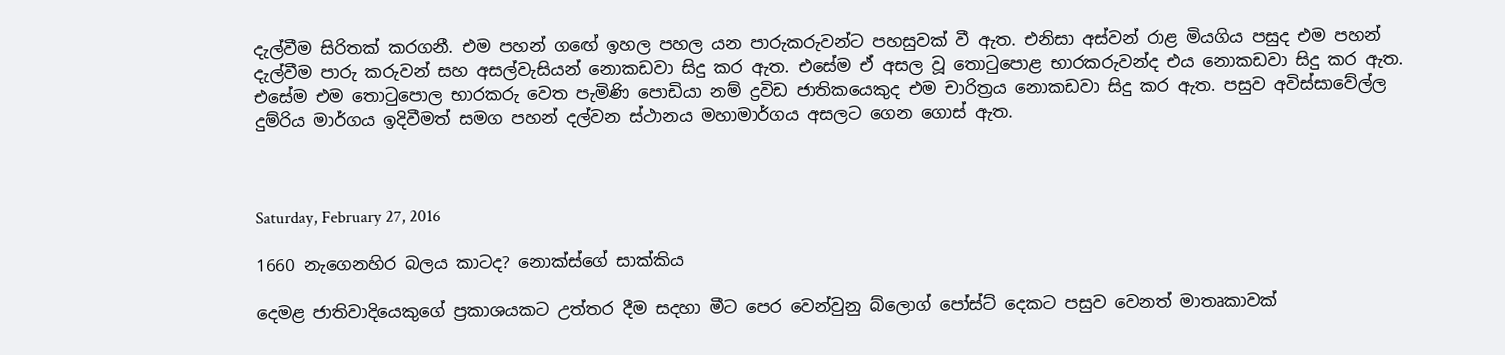දැල්වීම සිරිතක් කරගනී. එම පහන් ගඟේ ඉහල පහල යන පාරුකරුවන්ට පහසුවක් වී ඇත. එනිසා අස්වන් රාළ මියගිය පසුද එම පහන් දැල්වීම පාරු කරුවන් සහ අසල්වැසියන් නොකඩවා සිදු කර ඇත. එසේම ඒ අසල වූ තොටුපොළ භාරකරුවන්ද එය නොකඩවා සිදු කර ඇත. එසේම එම තොටුපොල භාරකරු වෙත පැමිණි පොඩියා නම් ද්‍රවිඩ ජාතිකයෙකුද එම චාරිත්‍රය නොකඩවා සිදු කර ඇත. පසුව අවිස්සාවේල්ල දුම්රිය මාර්ගය ඉදිවීමත් සමග පහන් දල්වන ස්ථානය මහාමාර්ගය අසලට ගෙන ගොස් ඇත.



Saturday, February 27, 2016

1660 නැගෙනහිර බලය කාටද? නොක්ස්ගේ සාක්කිය

දෙමළ ජාතිවාදියෙකුගේ ප්‍රකාශයකට උත්තර දීම සදහා මීට පෙර වෙන්වුනු බ්ලොග් පෝස්ට් දෙකට පසුව වෙනත් මාතෘකාවක්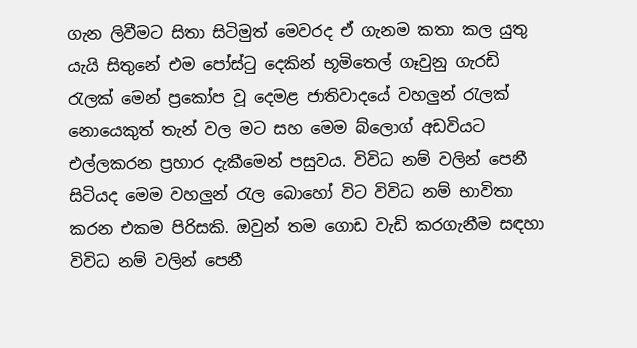ගැන ලිවීමට සිතා සිටිමුත් මෙවරද ඒ ගැනම කතා කල යුතු යැයි සිතුනේ එම පෝස්ටු දෙකින් භූමිතෙල් ගෑවුනු ගැරඩි රැලක් මෙන් ප්‍රකෝප වූ දෙමළ ජාතිවාදයේ වහලුන් රැලක් නොයෙකුත් තැන් වල මට සහ මෙම බ්ලොග් අඩවියට එල්ලකරන ප්‍රහාර දැකීමෙන් පසුවය. විවිධ නම් වලින් පෙනී සිටියද මෙම වහලුන් රැල බොහෝ විට විවිධ නම් භාවිතා කරන එකම පිරිසකි. ඔවුන් තම ගොඩ වැඩි කරගැනීම සඳහා විවිධ නම් වලින් පෙනී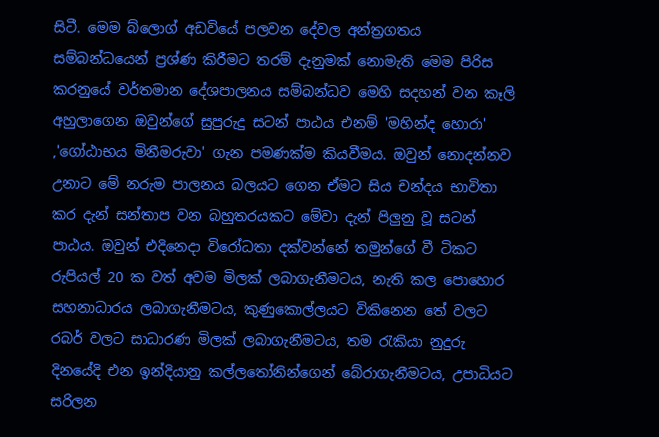සිටී. මෙම බ්ලොග් අඩවියේ පලවන දේවල අන්ත්‍රගතය සම්බන්ධයෙන් ප්‍රශ්ණ කිරීමට තරම් දැනුමක් නොමැති මෙම පිරිස කරනුයේ වර්තමාන දේශපාලනය සම්බන්ධව මෙහි සදහන් වන කෑලි අහුලාගෙන ඔවුන්ගේ සුපුරුදු සටන් පාඨය එනම් 'මහින්ද හොරා' ,'ගෝඨාභය මිනීමරුවා' ගැන පමණක්ම කියවීමය. ඔවුන් නොදන්නව උනාට මේ නරුම පාලනය බලයට ගෙන ඒමට සිය චන්දය භාවිතා කර දැන් සන්තාප වන බහුතරයකට මේවා දැන් පිලුනු වූ සටන් පාඨය. ඔවුන් එදිනෙදා විරෝධතා දක්වන්නේ තමුන්ගේ වී ටිකට රුපියල් 20 ක වත් අවම මිලක් ලබාගැනීමටය, නැති කල පොහොර සහනාධාරය ලබාගැනීමටය, කුණුකොල්ලයට විකිනෙන තේ වලට රබර් වලට සාධාරණ මිලක් ලබාගැනීමටය, තම රැකියා නුදුරු දිනයේදි එන ඉන්දියානු කල්ලතෝනින්ගෙන් බේරාගැනීමටය, උපාධියට සරිලන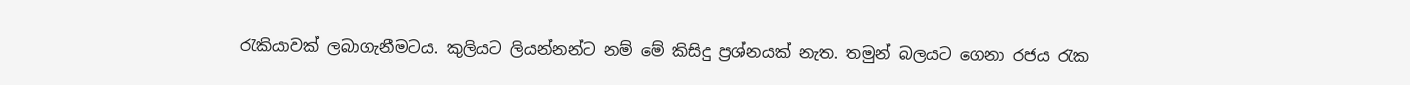රැකියාවක් ලබාගැනීමටය. කුලියට ලියන්නන්ට නම් මේ කිසිදු ප්‍රශ්නයක් නැත. තමුන් බලයට ගෙනා රජය රැක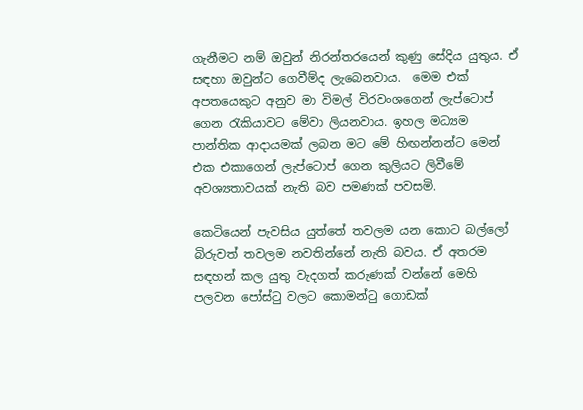ගැනීමට නම් ඔවුන් නිරන්තරයෙන් කුණු සේදිය යුතුය. ඒ සඳහා ඔවුන්ට ගෙවීම්ද ලැබෙනවාය.  මෙම එක් අපතයෙකුට අනුව මා විමල් විරවංශගෙන් ලැප්ටොප් ගෙන රැකියාවට මේවා ලියනවාය. ඉහල මධ්‍යම පාන්තික ආදායමක් ලබන මට මේ හිඟන්නන්ට මෙන් එක එකාගෙන් ලැප්ටොප් ගෙන කුලියට ලිවීමේ අවශ්‍යතාවයක් නැති බව පමණක් පවසමි.

කෙටියෙන් පැවසිය යුත්තේ තවලම යන කොට බල්ලෝ බිරුවත් තවලම නවතින්නේ නැති බවය. ඒ අතරම සඳහන් කල යුතු වැදගත් කරුණක් වන්නේ මෙහි පලවන පෝස්ටු වලට කොමන්ටු ගොඩක්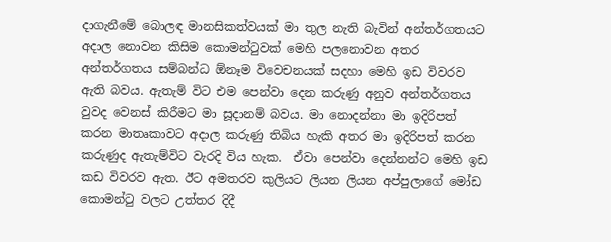දාගැනීමේ බොලඳ මානසිකත්වයක් මා තුල නැති බැවින් අන්තර්ගතයට අදාල නොවන කිසිම කොමන්ටුවක් මෙහි පලනොවන අතර අන්තර්ගතය සම්බන්ධ ඕනෑම විවෙචනයක් සදහා මෙහි ඉඩ විවරව ඇති බවය. ඇතැම් විට එම පෙන්වා දෙන කරුණු අනුව අන්තර්ගතය වුවද වෙනස් කිරීමට මා සූදානම් බවය. මා නොදන්නා මා ඉදිරිපත් කරන මාතෘකාවට අදාල කරුණු තිබිය හැකි අතර මා ඉදිරිපත් කරන කරුණුද ඇතැම්විට වැරදි විය හැක.  ඒවා පෙන්වා දෙන්නන්ට මෙහි ඉඩ කඩ විවරව ඇත. ඊට අමතරව කුලියට ලියන ලියන අප්පුලාගේ මෝඩ කොමන්ටු වලට උත්තර දිදී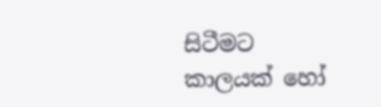සිටීමට කාලයක් හෝ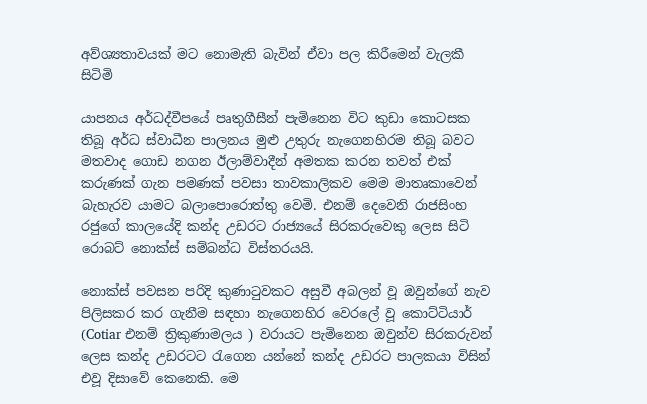අව්ශ්‍යතාවයක් මට නොමැති බැවින් ඒවා පල කිරීමෙන් වැලකී සිටිමි

යාපනය අර්ධද්වීපයේ පෘතුගීසීන් පැමිනෙන විට කුඩා කොටසක තිබූ අර්ධ ස්වාධීන පාලනය මුළු උතුරු නැගෙනහිරම තිබූ බවට මතවාද ගොඩ නගන ඊලාම්වාදීන් අමතක කරන තවත් එක් කරුණක් ගැන පමණක් පවසා තාවකාලිකව මෙම මාතෘකාවෙන් බැහැරව යාමට බලාපොරොත්තු වෙමි. එනම් දෙවෙනි රාජසිංහ රජුගේ කාලයේදි කන්ද උඩරට රාජ්‍යයේ සිරකරුවෙකු ලෙස සිටි රොබට් නොක්ස් සම්බන්ධ විස්තරයයි.

නොක්ස් පවසන පරිදි කුණාටුවකට අසුවී අබලන් වූ ඔවුන්ගේ නැව පිලිසකර කර ගැනීම සඳහා නැගෙනහිර වෙරලේ වූ කොට්ටියාර් (Cotiar එනම් ත්‍රිකුණාමලය ) වරායට පැමිනෙන ඔවුන්ව සිරකරුවන් ලෙස කන්ද උඩරටට රැගෙන යන්නේ කන්ද උඩරට පාලකයා විසින් එවූ දිසාවේ කෙනෙකි. මෙ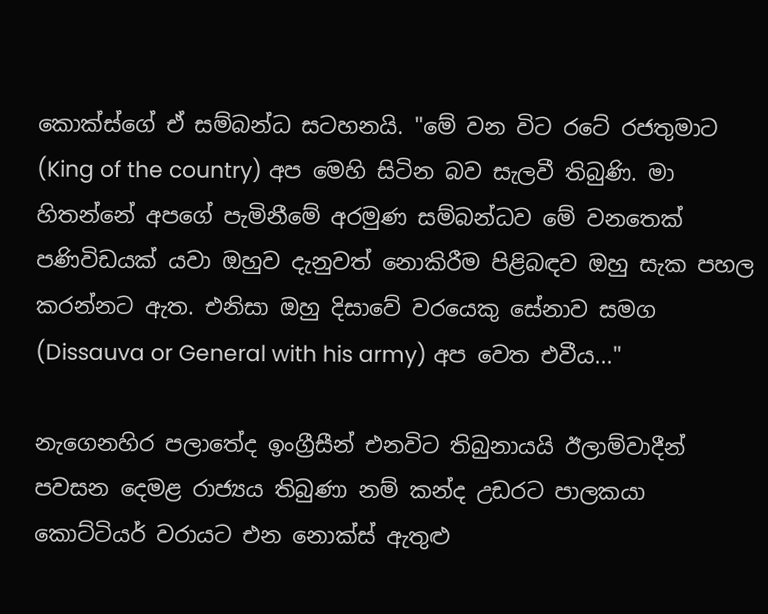කොක්ස්ගේ ඒ සම්බන්ධ සටහනයි. "මේ වන විට රටේ රජතුමාට (King of the country) අප මෙහි සිටින බව සැලවී තිබුණි. මා හිතන්නේ අපගේ පැමිනීමේ අරමුණ සම්බන්ධව මේ වනතෙක් පණිවිඩයක් යවා ඔහුව දැනුවත් නොකිරීම පිළිබඳව ඔහු සැක පහල කරන්නට ඇත. එනිසා ඔහු දිසාවේ වරයෙකු සේනාව සමග (Dissauva or General with his army) අප වෙත එවීය..."

නැගෙනහිර පලාතේද ඉංග්‍රීසීන් එනවිට තිබුනායයි ඊලාම්වාදීන් පවසන දෙමළ රාජ්‍යය තිබුණා නම් කන්ද උඩරට පාලකයා කොට්ටියර් වරායට එන නොක්ස් ඇතුළු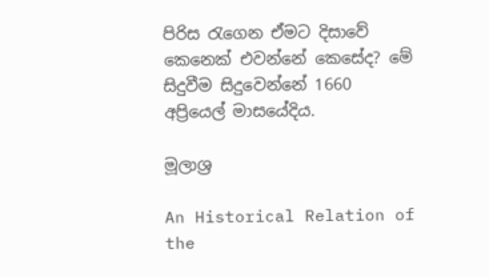පිරිස රැගෙන ඒමට දිසාවේ කෙනෙක් එවන්නේ කෙසේද? මේ සිදුවීම සිදුවෙන්නේ 1660 අප්‍රියෙල් මාසයේදිය.

මූලාශ්‍ර

An Historical Relation of the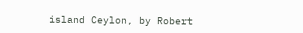island Ceylon, by Robert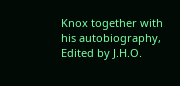Knox together with his autobiography, Edited by J.H.O.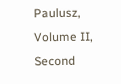Paulusz, Volume II, Second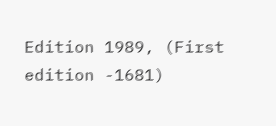Edition 1989, (First edition -1681)